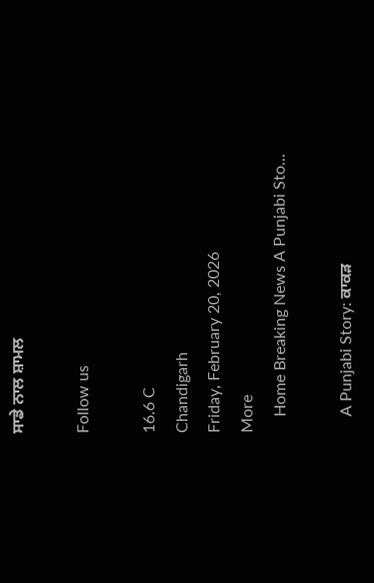ਸਾਡੇ ਨਾਲ ਸ਼ਾਮਲ

Follow us

16.6 C
Chandigarh
Friday, February 20, 2026
More
    Home Breaking News A Punjabi Sto...

    A Punjabi Story: ਕਾਕੜ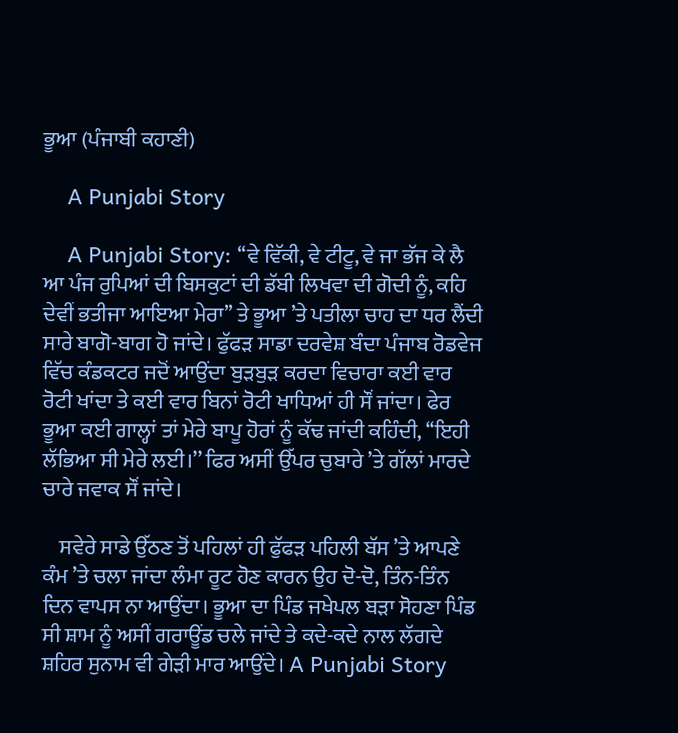ਭੂਆ (ਪੰਜਾਬੀ ਕਹਾਣੀ)

    A Punjabi Story

    A Punjabi Story: ‘‘ਵੇ ਵਿੱਕੀ, ਵੇ ਟੀਟੂ, ਵੇ ਜਾ ਭੱਜ ਕੇ ਲੈ ਆ ਪੰਜ ਰੁਪਿਆਂ ਦੀ ਬਿਸਕੁਟਾਂ ਦੀ ਡੱਬੀ ਲਿਖਵਾ ਦੀ ਗੋਦੀ ਨੂੰ, ਕਹਿ ਦੇਵੀਂ ਭਤੀਜਾ ਆਇਆ ਮੇਰਾ’’ ਤੇ ਭੂਆ ’ਤੇ ਪਤੀਲਾ ਚਾਹ ਦਾ ਧਰ ਲੈਂਦੀ ਸਾਰੇ ਬਾਗੋ-ਬਾਗ ਹੋ ਜਾਂਦੇ। ਫੁੱਫੜ ਸਾਡਾ ਦਰਵੇਸ਼ ਬੰਦਾ ਪੰਜਾਬ ਰੋਡਵੇਜ ਵਿੱਚ ਕੰਡਕਟਰ ਜਦੋਂ ਆਉਂਦਾ ਬੁੜਬੁੜ ਕਰਦਾ ਵਿਚਾਰਾ ਕਈ ਵਾਰ ਰੋਟੀ ਖਾਂਦਾ ਤੇ ਕਈ ਵਾਰ ਬਿਨਾਂ ਰੋਟੀ ਖਾਧਿਆਂ ਹੀ ਸੌਂ ਜਾਂਦਾ। ਫੇਰ ਭੂਆ ਕਈ ਗਾਲ੍ਹਾਂ ਤਾਂ ਮੇਰੇ ਬਾਪੂ ਹੋਰਾਂ ਨੂੰ ਕੱਢ ਜਾਂਦੀ ਕਹਿੰਦੀ, ‘‘ਇਹੀ ਲੱਭਿਆ ਸੀ ਮੇਰੇ ਲਈ।’’ ਫਿਰ ਅਸੀਂ ਉੱਪਰ ਚੁਬਾਰੇ ’ਤੇ ਗੱਲਾਂ ਮਾਰਦੇ ਚਾਰੇ ਜਵਾਕ ਸੌਂ ਜਾਂਦੇ।

    ਸਵੇਰੇ ਸਾਡੇ ਉੱਠਣ ਤੋਂ ਪਹਿਲਾਂ ਹੀ ਫੁੱਫੜ ਪਹਿਲੀ ਬੱਸ ’ਤੇ ਆਪਣੇ ਕੰਮ ’ਤੇ ਚਲਾ ਜਾਂਦਾ ਲੰਮਾ ਰੂਟ ਹੋਣ ਕਾਰਨ ਉਹ ਦੋ-ਦੋ, ਤਿੰਨ-ਤਿੰਨ ਦਿਨ ਵਾਪਸ ਨਾ ਆਉਂਦਾ। ਭੂਆ ਦਾ ਪਿੰਡ ਜਖੇਪਲ ਬੜਾ ਸੋਹਣਾ ਪਿੰਡ ਸੀ ਸ਼ਾਮ ਨੂੰ ਅਸੀਂ ਗਰਾਊਂਡ ਚਲੇ ਜਾਂਦੇ ਤੇ ਕਦੇ-ਕਦੇ ਨਾਲ ਲੱਗਦੇ ਸ਼ਹਿਰ ਸੁਨਾਮ ਵੀ ਗੇੜੀ ਮਾਰ ਆਉਂਦੇ। A Punjabi Story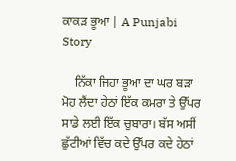ਕਾਕੜ ਭੂਆ | A Punjabi Story

    ਨਿੱਕਾ ਜਿਹਾ ਭੂਆ ਦਾ ਘਰ ਬੜਾ ਮੋਹ ਲੈਂਦਾ ਹੇਠਾਂ ਇੱਕ ਕਮਰਾ ਤੇ ਉੱਪਰ ਸਾਡੇ ਲਈ ਇੱਕ ਚੁਬਾਰਾ। ਬੱਸ ਅਸੀਂ ਛੁੱਟੀਆਂ ਵਿੱਚ ਕਦੇ ਉੱਪਰ ਕਦੇ ਹੇਠਾਂ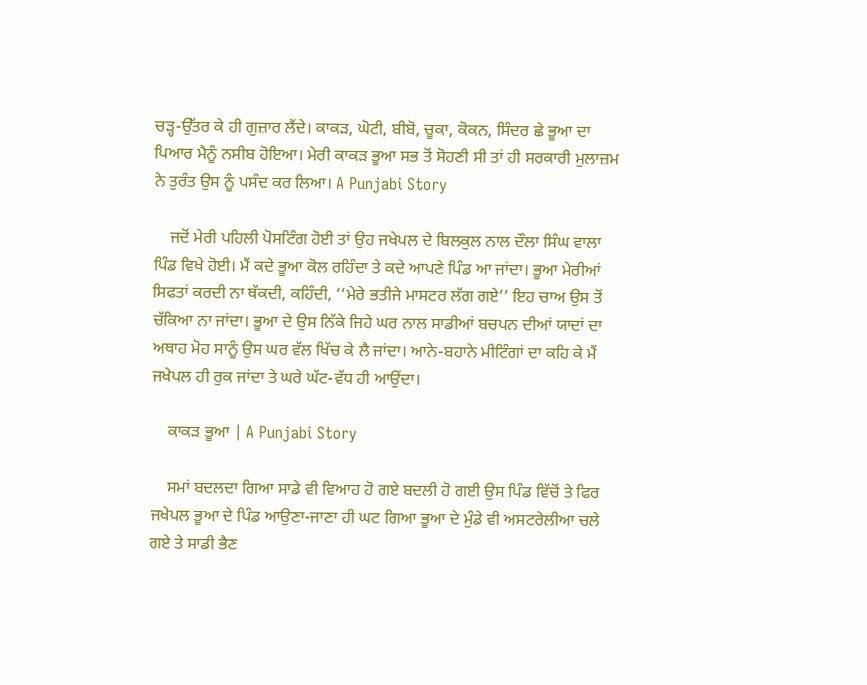ਚੜ੍ਹ-ਉੱਤਰ ਕੇ ਹੀ ਗੁਜ਼ਾਰ ਲੈਂਦੇ। ਕਾਕੜ, ਘੋਟੀ, ਬੀਬੋ, ਚੂਕਾ, ਕੋਕਨ, ਸਿੰਦਰ ਛੇ ਭੂਆ ਦਾ ਪਿਆਰ ਮੈਨੂੰ ਨਸੀਬ ਹੋਇਆ। ਮੇਰੀ ਕਾਕੜ ਭੂਆ ਸਭ ਤੋਂ ਸੋਹਣੀ ਸੀ ਤਾਂ ਹੀ ਸਰਕਾਰੀ ਮੁਲਾਜ਼ਮ ਨੇ ਤੁਰੰਤ ਉਸ ਨੂੰ ਪਸੰਦ ਕਰ ਲਿਆ। A Punjabi Story

    ਜਦੋਂ ਮੇਰੀ ਪਹਿਲੀ ਪੋਸਟਿੰਗ ਹੋਈ ਤਾਂ ਉਹ ਜਖੇਪਲ ਦੇ ਬਿਲਕੁਲ ਨਾਲ ਦੌਲਾ ਸਿੰਘ ਵਾਲਾ ਪਿੰਡ ਵਿਖੇ ਹੋਈ। ਮੈਂ ਕਦੇ ਭੂਆ ਕੋਲ ਰਹਿੰਦਾ ਤੇ ਕਦੇ ਆਪਣੇ ਪਿੰਡ ਆ ਜਾਂਦਾ। ਭੂਆ ਮੇਰੀਆਂ ਸਿਫਤਾਂ ਕਰਦੀ ਨਾ ਥੱਕਦੀ, ਕਹਿੰਦੀ, ‘‘ਮੇਰੇ ਭਤੀਜੇ ਮਾਸਟਰ ਲੱਗ ਗਏ’’ ਇਹ ਚਾਅ ਉਸ ਤੋਂ ਚੱਕਿਆ ਨਾ ਜਾਂਦਾ। ਭੂਆ ਦੇ ਉਸ ਨਿੱਕੇ ਜਿਹੇ ਘਰ ਨਾਲ ਸਾਡੀਆਂ ਬਚਪਨ ਦੀਆਂ ਯਾਦਾਂ ਦਾ ਅਥਾਹ ਮੋਹ ਸਾਨੂੰ ਉਸ ਘਰ ਵੱਲ ਖਿੱਚ ਕੇ ਲੈ ਜਾਂਦਾ। ਆਨੇ-ਬਹਾਨੇ ਮੀਟਿੰਗਾਂ ਦਾ ਕਹਿ ਕੇ ਮੈਂ ਜਖੇਪਲ ਹੀ ਰੁਕ ਜਾਂਦਾ ਤੇ ਘਰੇ ਘੱਟ-ਵੱਧ ਹੀ ਆਉਂਦਾ।

    ਕਾਕੜ ਭੂਆ | A Punjabi Story

    ਸਮਾਂ ਬਦਲਦਾ ਗਿਆ ਸਾਡੇ ਵੀ ਵਿਆਹ ਹੋ ਗਏ ਬਦਲੀ ਹੋ ਗਈ ਉਸ ਪਿੰਡ ਵਿੱਚੋਂ ਤੇ ਫਿਰ ਜਖੇਪਲ ਭੂਆ ਦੇ ਪਿੰਡ ਆਉਣਾ-ਜਾਣਾ ਹੀ ਘਟ ਗਿਆ ਭੂਆ ਦੇ ਮੁੰਡੇ ਵੀ ਅਸਟਰੇਲੀਆ ਚਲੇ ਗਏ ਤੇ ਸਾਡੀ ਭੈਣ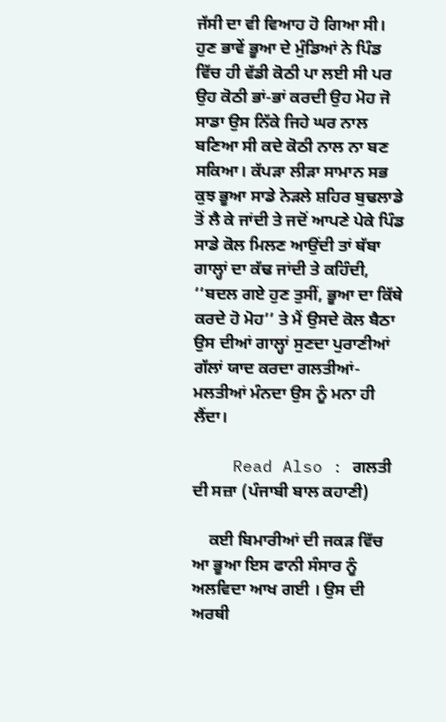ਜੱਸੀ ਦਾ ਵੀ ਵਿਆਹ ਹੋ ਗਿਆ ਸੀ। ਹੁਣ ਭਾਵੇਂ ਭੂਆ ਦੇ ਮੁੰਡਿਆਂ ਨੇ ਪਿੰਡ ਵਿੱਚ ਹੀ ਵੱਡੀ ਕੋਠੀ ਪਾ ਲਈ ਸੀ ਪਰ ਉਹ ਕੋਠੀ ਭਾਂ-ਭਾਂ ਕਰਦੀ ਉਹ ਮੋਹ ਜੋ ਸਾਡਾ ਉਸ ਨਿੱਕੇ ਜਿਹੇ ਘਰ ਨਾਲ ਬਣਿਆ ਸੀ ਕਦੇ ਕੋਠੀ ਨਾਲ ਨਾ ਬਣ ਸਕਿਆ। ਕੱਪੜਾ ਲੀੜਾ ਸਾਮਾਨ ਸਭ ਕੁਝ ਭੂਆ ਸਾਡੇ ਨੇੜਲੇ ਸ਼ਹਿਰ ਬੁਢਲਾਡੇ ਤੋਂ ਲੈ ਕੇ ਜਾਂਦੀ ਤੇ ਜਦੋਂ ਆਪਣੇ ਪੇਕੇ ਪਿੰਡ ਸਾਡੇ ਕੋਲ ਮਿਲਣ ਆਉਂਦੀ ਤਾਂ ਥੱਬਾ ਗਾਲ੍ਹਾਂ ਦਾ ਕੱਢ ਜਾਂਦੀ ਤੇ ਕਹਿੰਦੀ, ‘‘ਬਦਲ ਗਏ ਹੁਣ ਤੁਸੀਂ, ਭੂਆ ਦਾ ਕਿੱਥੇ ਕਰਦੇ ਹੋ ਮੋਹ’’ ਤੇ ਮੈਂ ਉਸਦੇ ਕੋਲ ਬੈਠਾ ਉਸ ਦੀਆਂ ਗਾਲ੍ਹਾਂ ਸੁਣਦਾ ਪੁਰਾਣੀਆਂ ਗੱਲਾਂ ਯਾਦ ਕਰਦਾ ਗਲਤੀਆਂ-ਮਲਤੀਆਂ ਮੰਨਦਾ ਉਸ ਨੂੰ ਮਨਾ ਹੀ ਲੈਂਦਾ।

    Read Also : ਗਲਤੀ ਦੀ ਸਜ਼ਾ (ਪੰਜਾਬੀ ਬਾਲ ਕਹਾਣੀ)

    ਕਈ ਬਿਮਾਰੀਆਂ ਦੀ ਜਕੜ ਵਿੱਚ ਆ ਭੂਆ ਇਸ ਫਾਨੀ ਸੰਸਾਰ ਨੂੰ ਅਲਵਿਦਾ ਆਖ ਗਈ । ਉਸ ਦੀ ਅਰਥੀ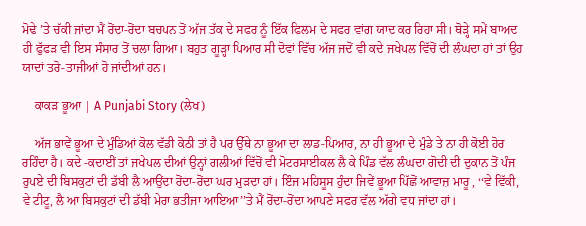ਮੋਢੇ ’ਤੇ ਚੱਕੀ ਜਾਂਦਾ ਮੈਂ ਰੋਂਦਾ-ਰੋਂਦਾ ਬਚਪਨ ਤੋਂ ਅੱਜ ਤੱਕ ਦੇ ਸਫਰ ਨੂੰ ਇੱਕ ਫਿਲਮ ਦੇ ਸਫਰ ਵਾਂਗ ਯਾਦ ਕਰ ਰਿਹਾ ਸੀ। ਥੋੜ੍ਹੇ ਸਮੇਂ ਬਾਅਦ ਹੀ ਫੁੱਫੜ ਵੀ ਇਸ ਸੰਸਾਰ ਤੋਂ ਚਲਾ ਗਿਆ। ਬਹੁਤ ਗੂੜ੍ਹਾ ਪਿਆਰ ਸੀ ਦੋਵਾਂ ਵਿੱਚ ਅੱਜ ਜਦੋਂ ਵੀ ਕਦੇ ਜਖੇਪਲ ਵਿੱਚੋਂ ਦੀ ਲੰਘਦਾ ਹਾਂ ਤਾਂ ਉਹ ਯਾਦਾਂ ਤਰੋ-ਤਾਜੀਆਂ ਹੋ ਜਾਂਦੀਆਂ ਹਨ।

    ਕਾਕੜ ਭੂਆ | A Punjabi Story (ਲੇਖ)

    ਅੱਜ ਭਾਵੇਂ ਭੂਆ ਦੇ ਮੁੰਡਿਆਂ ਕੋਲ ਵੱਡੀ ਕੋਠੀ ਤਾਂ ਹੈ ਪਰ ਉੱਥੇ ਨਾ ਭੂਆ ਦਾ ਲਾਡ-ਪਿਆਰ, ਨਾ ਹੀ ਭੂਆ ਦੇ ਮੁੰਡੇ ਤੇ ਨਾ ਹੀ ਕੋਈ ਹੋਰ ਰਹਿੰਦਾ ਹੈ। ਕਦੇ -ਕਦਾਈਂ ਤਾਂ ਜਖੇਪਲ ਦੀਆਂ ਉਨ੍ਹਾਂ ਗਲੀਆਂ ਵਿੱਚੋਂ ਵੀ ਮੋਟਰਸਾਈਕਲ ਲੈ ਕੇ ਪਿੰਡ ਵੱਲ ਲੰਘਦਾ ਗੋਦੀ ਦੀ ਦੁਕਾਨ ਤੋਂ ਪੰਜ ਰੁਪਏ ਦੀ ਬਿਸਕੁਟਾਂ ਦੀ ਡੱਬੀ ਲੈ ਆਉਂਦਾ ਰੋਂਦਾ-ਰੋਂਦਾ ਘਰ ਮੁੜਦਾ ਹਾਂ। ਇੰਜ ਮਹਿਸੂਸ ਹੁੰਦਾ ਜਿਵੇਂ ਭੂਆ ਪਿੱਛੋਂ ਆਵਾਜ਼ ਮਾਰੂ , ‘‘ਵੇ ਵਿੱਕੀ, ਵੇ ਟੀਟੂ, ਲੈ ਆ ਬਿਸਕੁਟਾਂ ਦੀ ਡੱਬੀ ਮੇਰਾ ਭਤੀਜਾ ਆਇਆ’’ਤੇ ਮੈਂ ਰੋਂਦਾ-ਰੋਂਦਾ ਆਪਣੇ ਸਫਰ ਵੱਲ ਅੱਗੇ ਵਧ ਜਾਂਦਾ ਹਾਂ।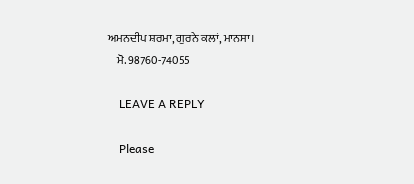ਅਮਨਦੀਪ ਸ਼ਰਮਾ, ਗੁਰਨੇ ਕਲਾਂ, ਮਾਨਸਾ।
    ਮੋ. 98760-74055

    LEAVE A REPLY

    Please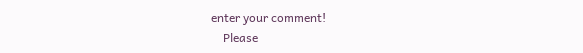enter your comment!
    Please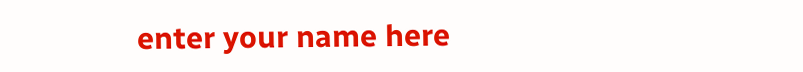enter your name here